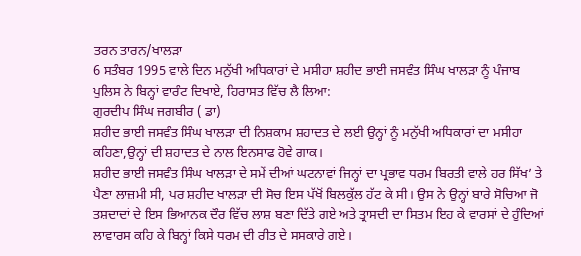ਤਰਨ ਤਾਰਨ/ਖਾਲੜਾ
6 ਸਤੰਬਰ 1995 ਵਾਲੇ ਦਿਨ ਮਨੁੱਖੀ ਅਧਿਕਾਰਾਂ ਦੇ ਮਸੀਹਾ ਸ਼ਹੀਦ ਭਾਈ ਜਸਵੰਤ ਸਿੰਘ ਖਾਲੜਾ ਨੂੰ ਪੰਜਾਬ ਪੁਲਿਸ ਨੇ ਬਿਨ੍ਹਾਂ ਵਾਰੰਟ ਦਿਖਾਏ, ਹਿਰਾਸਤ ਵਿੱਚ ਲੈ ਲਿਆ:
ਗੁਰਦੀਪ ਸਿੰਘ ਜਗਬੀਰ ( ਡਾ)
ਸ਼ਹੀਦ ਭਾਈ ਜਸਵੰਤ ਸਿੰਘ ਖਾਲੜਾ ਦੀ ਨਿਸ਼ਕਾਮ ਸ਼ਹਾਦਤ ਦੇ ਲਈ ਉਨ੍ਹਾਂ ਨੂੰ ਮਨੁੱਖੀ ਅਧਿਕਾਰਾਂ ਦਾ ਮਸੀਹਾ ਕਹਿਣਾ,ਉਨ੍ਹਾਂ ਦੀ ਸ਼ਹਾਦਤ ਦੇ ਨਾਲ ਇਨਸਾਫ ਹੋਵੇ ਗਾਕ।
ਸ਼ਹੀਦ ਭਾਈ ਜਸਵੰਤ ਸਿੰਘ ਖਾਲੜਾ ਦੇ ਸਮੇਂ ਦੀਆਂ ਘਟਨਾਵਾਂ ਜਿਨ੍ਹਾਂ ਦਾ ਪ੍ਰਭਾਵ ਧਰਮ ਬਿਰਤੀ ਵਾਲੇ ਹਰ ਸਿੱਖ’ ਤੇ ਪੈਣਾ ਲਾਜ਼ਮੀ ਸੀ, ਪਰ ਸ਼ਹੀਦ ਖਾਲੜਾ ਦੀ ਸੋਚ ਇਸ ਪੱਖੋਂ ਬਿਲਕੁੱਲ ਹੱਟ ਕੇ ਸੀ। ਉਸ ਨੇ ਉਨ੍ਹਾਂ ਬਾਰੇ ਸੋਚਿਆ ਜੋ ਤਸ਼ਦਾਦਾਂ ਦੇ ਇਸ ਭਿਆਨਕ ਦੌਰ ਵਿੱਚ ਲਾਸ਼ ਬਣਾ ਦਿੱਤੇ ਗਏ ਅਤੇ ਤ੍ਰਾਸਦੀ ਦਾ ਸਿਤਮ ਇਹ ਕੇ ਵਾਰਸਾਂ ਦੇ ਹੁੰਦਿਆਂ ਲਾਵਾਰਸ ਕਹਿ ਕੇ ਬਿਨ੍ਹਾਂ ਕਿਸੇ ਧਰਮ ਦੀ ਰੀਤ ਦੇ ਸਸਕਾਰੇ ਗਏ।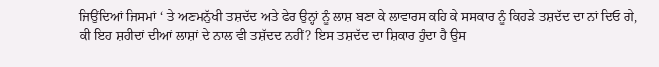ਜਿਉਂਦਿਆਂ ਜਿਸਮਾਂ ‘ ਤੇ ਅਣਮਨੁੱਖੀ ਤਸ਼ਦੱਦ ਅਤੇ ਫੇਰ ਉਨ੍ਹਾਂ ਨੂੰ ਲਾਸ਼ ਬਣਾ ਕੇ ਲਾਵਾਰਸ ਕਹਿ ਕੇ ਸਸਕਾਰ ਨੂੰ ਕਿਹੜੇ ਤਸ਼ਦੱਦ ਦਾ ਨਾਂ ਦਿਓ ਗੇ, ਕੀ ਇਹ ਸ਼ਹੀਦਾਂ ਦੀਆਂ ਲਾਸ਼ਾਂ ਦੇ ਨਾਲ ਵੀ ਤਸ਼ੱਦਦ ਨਹੀਂ? ਇਸ ਤਸ਼ਦੱਦ ਦਾ ਸ਼ਿਕਾਰ ਹੁੰਦਾ ਹੈ ਉਸ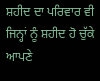ਸ਼ਹੀਦ ਦਾ ਪਰਿਵਾਰ ਵੀ ਜਿਨ੍ਹਾਂ ਨੂੰ ਸ਼ਹੀਦ ਹੋ ਚੁੱਕੇ ਆਪਣੇ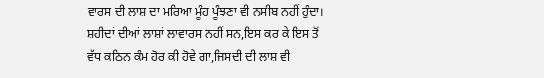ਵਾਰਸ ਦੀ ਲਾਸ਼ ਦਾ ਮਰਿਆ ਮੂੰਹ ਪੂੰਝਣਾ ਵੀ ਨਸੀਬ ਨਹੀਂ ਹੁੰਦਾ।
ਸ਼ਹੀਦਾਂ ਦੀਆਂ ਲਾਸ਼ਾਂ ਲਾਵਾਰਸ ਨਹੀਂ ਸਨ,ਇਸ ਕਰ ਕੇ ਇਸ ਤੋਂ ਵੱਧ ਕਠਿਨ ਕੰਮ ਹੋਰ ਕੀ ਹੋਵੇ ਗਾ,ਜਿਸਦੀ ਦੀ ਲਾਸ਼ ਵੀ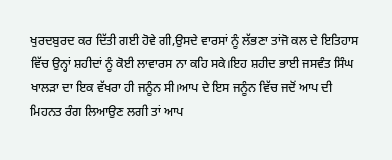ਖੁਰਦਬੁਰਦ ਕਰ ਦਿੱਤੀ ਗਈ ਹੋਵੇ ਗੀ,ਉਸਦੇ ਵਾਰਸਾਂ ਨੂੰ ਲੱਭਣਾ ਤਾਂਜੋ ਕਲ ਦੇ ਇਤਿਹਾਸ ਵਿੱਚ ਉਨ੍ਹਾਂ ਸ਼ਹੀਦਾਂ ਨੂੰ ਕੋਈ ਲਾਵਾਰਸ ਨਾ ਕਹਿ ਸਕੇ।ਇਹ ਸ਼ਹੀਦ ਭਾਈ ਜਸਵੰਤ ਸਿੰਘ ਖਾਲੜਾ ਦਾ ਇਕ ਵੱਖਰਾ ਹੀ ਜਨੂੰਨ ਸੀ।ਆਪ ਦੇ ਇਸ ਜਨੂੰਨ ਵਿੱਚ ਜਦੋਂ ਆਪ ਦੀ ਮਿਹਨਤ ਰੰਗ ਲਿਆਉਣ ਲਗੀ ਤਾਂ ਆਪ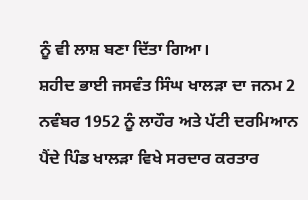ਨੂੰ ਵੀ ਲਾਸ਼ ਬਣਾ ਦਿੱਤਾ ਗਿਆ।
ਸ਼ਹੀਦ ਭਾਈ ਜਸਵੰਤ ਸਿੰਘ ਖਾਲੜਾ ਦਾ ਜਨਮ 2 ਨਵੰਬਰ 1952 ਨੂੰ ਲਾਹੌਰ ਅਤੇ ਪੱਟੀ ਦਰਮਿਆਨ ਪੈਂਦੇ ਪਿੰਡ ਖਾਲੜਾ ਵਿਖੇ ਸਰਦਾਰ ਕਰਤਾਰ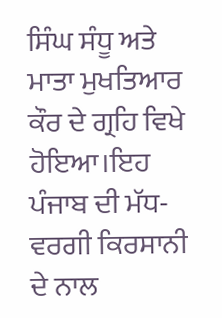ਸਿੰਘ ਸੰਧੂ ਅਤੇ ਮਾਤਾ ਮੁਖਤਿਆਰ ਕੌਰ ਦੇ ਗ੍ਰਹਿ ਵਿਖੇ ਹੋਇਆ।ਇਹ ਪੰਜਾਬ ਦੀ ਮੱਧ-ਵਰਗੀ ਕਿਰਸਾਨੀ ਦੇ ਨਾਲ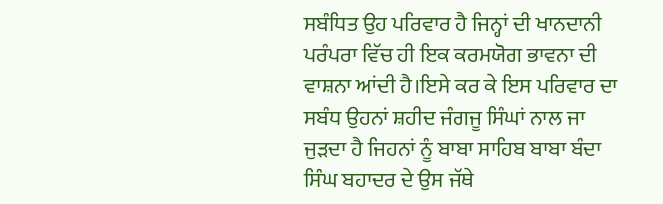ਸਬੰਧਿਤ ਉਹ ਪਰਿਵਾਰ ਹੈ ਜਿਨ੍ਹਾਂ ਦੀ ਖਾਨਦਾਨੀ ਪਰੰਪਰਾ ਵਿੱਚ ਹੀ ਇਕ ਕਰਮਯੋਗ ਭਾਵਨਾ ਦੀ ਵਾਸ਼ਨਾ ਆਂਦੀ ਹੈ।ਇਸੇ ਕਰ ਕੇ ਇਸ ਪਰਿਵਾਰ ਦਾ ਸਬੰਧ ਉਹਨਾਂ ਸ਼ਹੀਦ ਜੰਗਜੂ ਸਿੰਘਾਂ ਨਾਲ ਜਾ ਜੁੜਦਾ ਹੈ ਜਿਹਨਾਂ ਨੂੰ ਬਾਬਾ ਸਾਹਿਬ ਬਾਬਾ ਬੰਦਾ ਸਿੰਘ ਬਹਾਦਰ ਦੇ ਉਸ ਜੱਥੇ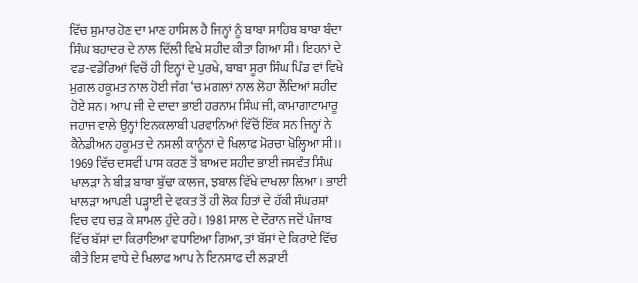ਵਿੱਚ ਸ਼ੁਮਾਰ ਹੋਣ ਦਾ ਮਾਣ ਹਾਸਿਲ ਹੈ ਜਿਨ੍ਹਾਂ ਨੂੰ ਬਾਬਾ ਸਾਹਿਬ ਬਾਬਾ ਬੰਦਾ ਸਿੰਘ ਬਹਾਦਰ ਦੇ ਨਾਲ ਦਿੱਲੀ ਵਿਖੇ ਸ਼ਹੀਦ ਕੀਤਾ ਗਿਆ ਸੀ। ਇਹਨਾਂ ਦੇ ਵਡ-ਵਡੇਰਿਆਂ ਵਿਚੋਂ ਹੀ ਇਨ੍ਹਾਂ ਦੇ ਪੁਰਖੇ, ਬਾਬਾ ਸੂਰਾ ਸਿੰਘ ਪਿੰਡ ਵਾਂ ਵਿਖੇ ਮੁਗਲ ਹਕੂਮਤ ਨਾਲ ਹੋਈ ਜੰਗ ‘ਚ ਮਗਲਾਂ ਨਾਲ ਲੋਹਾ ਲੈਂਦਿਆਂ ਸ਼ਹੀਦ ਹੋਏ ਸਨ। ਆਪ ਜੀ ਦੇ ਦਾਦਾ ਭਾਈ ਹਰਨਾਮ ਸਿੰਘ ਜੀ, ਕਾਮਾਗਾਟਾਮਾਰੂ ਜਹਾਜ ਵਾਲੇ ਉਨ੍ਹਾਂ ਇਨਕਲਾਬੀ ਪਰਵਾਨਿਆਂ ਵਿੱਚੋਂ ਇੱਕ ਸਨ ਜਿਨ੍ਹਾਂ ਨੇ ਕੈਨੇਡੀਅਨ ਹਕੂਮਤ ਦੇ ਨਸਲੀ ਕਾਨੂੰਨਾਂ ਦੇ ਖਿਲਾਫ ਮੋਰਚਾ ਖੋਲ੍ਹਿਆ ਸੀ।।
1969 ਵਿੱਚ ਦਸਵੀਂ ਪਾਸ ਕਰਣ ਤੋਂ ਬਾਅਦ ਸ਼ਹੀਦ ਭਾਈ ਜਸਵੰਤ ਸਿੰਘ ਖਾਲੜਾ ਨੇ ਬੀੜ ਬਾਬਾ ਬੁੱਢਾ ਕਾਲਜ, ਝਬਾਲ ਵਿੱਖੇ ਦਾਖਲਾ ਲਿਆ। ਭਾਈ ਖਾਲੜਾ ਆਪਣੀ ਪੜ੍ਹਾਈ ਦੇ ਵਕਤ ਤੋਂ ਹੀ ਲੋਕ ਹਿਤਾਂ ਦੇ ਹੱਕੀ ਸੰਘਰਸ਼ਾਂ ਵਿਚ ਵਧ ਚੜ ਕੇ ਸ਼ਾਮਲ ਹੁੰਦੇ ਰਹੇ। 1981 ਸਾਲ ਦੇ ਦੌਰਾਨ ਜਦੋਂ ਪੰਜਾਬ ਵਿੱਚ ਬੱਸਾਂ ਦਾ ਕਿਰਾਇਆ ਵਧਾਇਆ ਗਿਆ, ਤਾਂ ਬੱਸਾਂ ਦੇ ਕਿਰਾਏ ਵਿੱਚ ਕੀਤੇ ਇਸ ਵਾਧੇ ਦੇ ਖਿਲਾਫ ਆਪ ਨੇ ਇਨਸਾਫ ਦੀ ਲੜਾਈ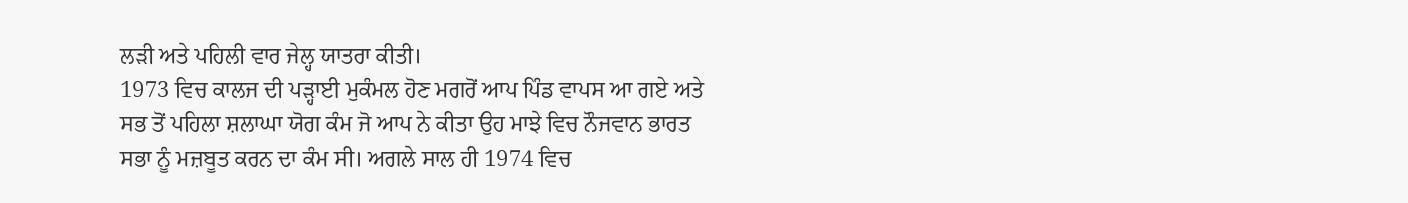ਲੜੀ ਅਤੇ ਪਹਿਲੀ ਵਾਰ ਜੇਲ੍ਹ ਯਾਤਰਾ ਕੀਤੀ।
1973 ਵਿਚ ਕਾਲਜ ਦੀ ਪੜ੍ਹਾਈ ਮੁਕੰਮਲ ਹੋਣ ਮਗਰੋਂ ਆਪ ਪਿੰਡ ਵਾਪਸ ਆ ਗਏ ਅਤੇ ਸਭ ਤੋਂ ਪਹਿਲਾ ਸ਼ਲਾਘਾ ਯੋਗ ਕੰਮ ਜੋ ਆਪ ਨੇ ਕੀਤਾ ਉਹ ਮਾਝੇ ਵਿਚ ਨੌਜਵਾਨ ਭਾਰਤ ਸਭਾ ਨੂੰ ਮਜ਼ਬੂਤ ਕਰਨ ਦਾ ਕੰਮ ਸੀ। ਅਗਲੇ ਸਾਲ ਹੀ 1974 ਵਿਚ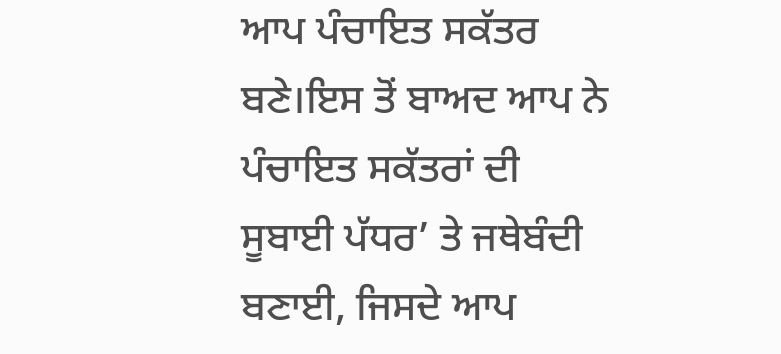ਆਪ ਪੰਚਾਇਤ ਸਕੱਤਰ ਬਣੇ।ਇਸ ਤੋਂ ਬਾਅਦ ਆਪ ਨੇ ਪੰਚਾਇਤ ਸਕੱਤਰਾਂ ਦੀ ਸੂਬਾਈ ਪੱਧਰ’ ਤੇ ਜਥੇਬੰਦੀ ਬਣਾਈ, ਜਿਸਦੇ ਆਪ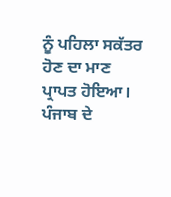ਨੂੰ ਪਹਿਲਾ ਸਕੱਤਰ ਹੋਣ ਦਾ ਮਾਣ ਪ੍ਰਾਪਤ ਹੋਇਆ।
ਪੰਜਾਬ ਦੇ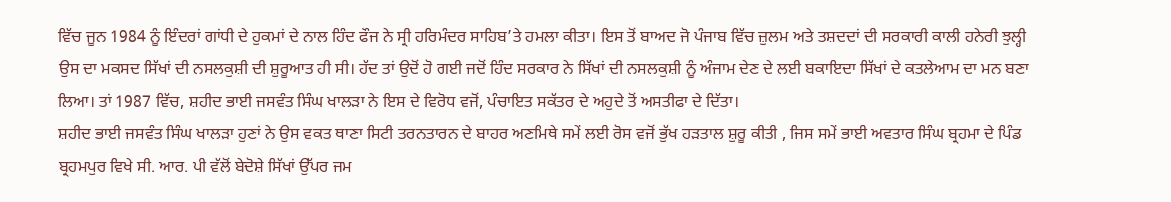ਵਿੱਚ ਜੂਨ 1984 ਨੂੰ ਇੰਦਰਾਂ ਗਾਂਧੀ ਦੇ ਹੁਕਮਾਂ ਦੇ ਨਾਲ ਹਿੰਦ ਫੌਜ ਨੇ ਸ੍ਰੀ ਹਰਿਮੰਦਰ ਸਾਹਿਬ’ਤੇ ਹਮਲਾ ਕੀਤਾ। ਇਸ ਤੋਂ ਬਾਅਦ ਜੋ ਪੰਜਾਬ ਵਿੱਚ ਜ਼ੁਲਮ ਅਤੇ ਤਸ਼ਦਦਾਂ ਦੀ ਸਰਕਾਰੀ ਕਾਲੀ ਹਨੇਰੀ ਝੁਲ੍ਹੀ ਉਸ ਦਾ ਮਕਸਦ ਸਿੱਖਾਂ ਦੀ ਨਸਲਕੁਸ਼ੀ ਦੀ ਸ਼ੁਰੂਆਤ ਹੀ ਸੀ। ਹੱਦ ਤਾਂ ਉਦੋਂ ਹੋ ਗਈ ਜਦੋਂ ਹਿੰਦ ਸਰਕਾਰ ਨੇ ਸਿੱਖਾਂ ਦੀ ਨਸਲਕੁਸ਼ੀ ਨੂੰ ਅੰਜਾਮ ਦੇਣ ਦੇ ਲਈ ਬਕਾਇਦਾ ਸਿੱਖਾਂ ਦੇ ਕਤਲੇਆਮ ਦਾ ਮਨ ਬਣਾ ਲਿਆ। ਤਾਂ 1987 ਵਿੱਚ, ਸ਼ਹੀਦ ਭਾਈ ਜਸਵੰਤ ਸਿੰਘ ਖਾਲੜਾ ਨੇ ਇਸ ਦੇ ਵਿਰੋਧ ਵਜੋਂ, ਪੰਚਾਇਤ ਸਕੱਤਰ ਦੇ ਅਹੁਦੇ ਤੋਂ ਅਸਤੀਫਾ ਦੇ ਦਿੱਤਾ।
ਸ਼ਹੀਦ ਭਾਈ ਜਸਵੰਤ ਸਿੰਘ ਖਾਲੜਾ ਹੁਣਾਂ ਨੇ ਉਸ ਵਕਤ ਥਾਣਾ ਸਿਟੀ ਤਰਨਤਾਰਨ ਦੇ ਬਾਹਰ ਅਣਮਿਥੇ ਸਮੇਂ ਲਈ ਰੋਸ ਵਜੋਂ ਭੁੱਖ ਹੜਤਾਲ ਸ਼ੁਰੂ ਕੀਤੀ , ਜਿਸ ਸਮੇਂ ਭਾਈ ਅਵਤਾਰ ਸਿੰਘ ਬ੍ਰਹਮਾ ਦੇ ਪਿੰਡ ਬ੍ਰਹਮਪੁਰ ਵਿਖੇ ਸੀ. ਆਰ. ਪੀ ਵੱਲੋਂ ਬੇਦੋਸ਼ੇ ਸਿੱਖਾਂ ਉੱਪਰ ਜਮ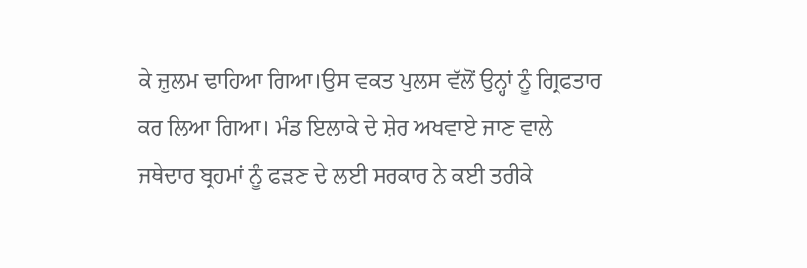ਕੇ ਜ਼ੁਲਮ ਢਾਹਿਆ ਗਿਆ।ਉਸ ਵਕਤ ਪੁਲਸ ਵੱਲੋਂ ਉਨ੍ਹਾਂ ਨੂੰ ਗ੍ਰਿਫਤਾਰ ਕਰ ਲਿਆ ਗਿਆ। ਮੰਡ ਇਲਾਕੇ ਦੇ ਸ਼ੇਰ ਅਖਵਾਏ ਜਾਣ ਵਾਲੇ ਜਥੇਦਾਰ ਬ੍ਰਹਮਾਂ ਨੂੰ ਫੜਣ ਦੇ ਲਈ ਸਰਕਾਰ ਨੇ ਕਈ ਤਰੀਕੇ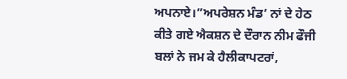ਅਪਨਾਏ।”ਅਪਰੇਸ਼ਨ ਮੰਡ’ ਨਾਂ ਦੇ ਹੇਠ ਕੀਤੇ ਗਏ ਐਕਸ਼ਨ ਦੇ ਦੌਰਾਨ ਨੀਮ ਫੌਜੀ ਬਲਾਂ ਨੇ ਜਮ ਕੇ ਹੈਲੀਕਾਪਟਰਾਂ,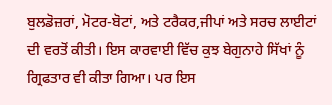ਬੁਲਡੋਜ਼ਰਾਂ, ਮੋਟਰ-ਬੋਟਾਂ, ਅਤੇ ਟਰੈਕਰ,ਜੀਪਾਂ ਅਤੇ ਸਰਚ ਲਾਈਟਾਂ ਦੀ ਵਰਤੋਂ ਕੀਤੀ। ਇਸ ਕਾਰਵਾਈ ਵਿੱਚ ਕੁਝ ਬੇਗੁਨਾਹੇ ਸਿੱਖਾਂ ਨੂੰ ਗ੍ਰਿਫਤਾਰ ਵੀ ਕੀਤਾ ਗਿਆ। ਪਰ ਇਸ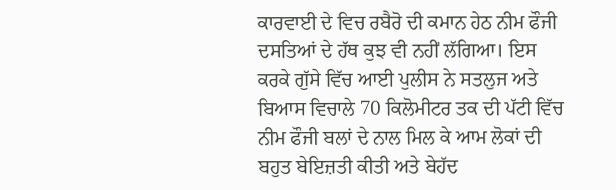ਕਾਰਵਾਈ ਦੇ ਵਿਚ ਰਬੈਰੋ ਦੀ ਕਮਾਨ ਹੇਠ ਨੀਮ ਫੌਜੀ ਦਸਤਿਆਂ ਦੇ ਹੱਥ ਕੁਝ ਵੀ ਨਹੀਂ ਲੱਗਿਆ। ਇਸ ਕਰਕੇ ਗੁੱਸੇ ਵਿੱਚ ਆਈ ਪੁਲੀਸ ਨੇ ਸਤਲੁਜ ਅਤੇ ਬਿਆਸ ਵਿਚਾਲੇ 70 ਕਿਲੋਮੀਟਰ ਤਕ ਦੀ ਪੱਟੀ ਵਿੱਚ ਨੀਮ ਫੌਜੀ ਬਲਾਂ ਦੇ ਨਾਲ ਮਿਲ ਕੇ ਆਮ ਲੋਕਾਂ ਦੀ ਬਹੁਤ ਬੇਇਜ਼ਤੀ ਕੀਤੀ ਅਤੇ ਬੇਹੱਦ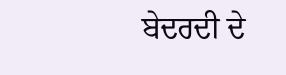ਬੇਦਰਦੀ ਦੇ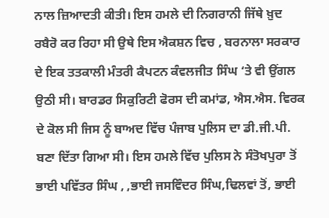ਨਾਲ ਜ਼ਿਆਦਤੀ ਕੀਤੀ। ਇਸ ਹਮਲੇ ਦੀ ਨਿਗਰਾਨੀ ਜਿੱਥੇ ਖ਼ੁਦ ਰਬੈਰੋ ਕਰ ਰਿਹਾ ਸੀ ਉਥੇ ਇਸ ਐਕਸ਼ਨ ਵਿਚ , ਬਰਨਾਲਾ ਸਰਕਾਰ ਦੇ ਇਕ ਤਤਕਾਲੀ ਮੰਤਰੀ ਕੈਪਟਨ ਕੰਵਲਜੀਤ ਸਿੰਘ ‘ਤੇ ਵੀ ਉਂਗਲ ਉਠੀ ਸੀ। ਬਾਰਡਰ ਸਿਕੁਰਿਟੀ ਫੋਰਸ ਦੀ ਕਮਾਂਡ, ਐਸ.ਐਸ. ਵਿਰਕ ਦੇ ਕੋਲ ਸੀ ਜਿਸ ਨੂੰ ਬਾਅਦ ਵਿੱਚ ਪੰਜਾਬ ਪੁਲਿਸ ਦਾ ਡੀ.ਜੀ.ਪੀ. ਬਣਾ ਦਿੱਤਾ ਗਿਆ ਸੀ। ਇਸ ਹਮਲੇ ਵਿੱਚ ਪੁਲਿਸ ਨੇ ਸੰਤੋਖਪੁਰਾ ਤੋਂ ਭਾਈ ਪਵਿੱਤਰ ਸਿੰਘ , ,ਭਾਈ ਜਸਵਿੰਦਰ ਸਿੰਘ,ਢਿਲਵਾਂ ਤੋਂ, ਭਾਈ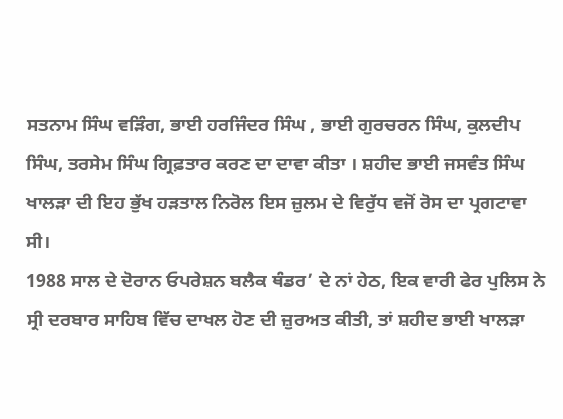ਸਤਨਾਮ ਸਿੰਘ ਵੜਿੰਗ, ਭਾਈ ਹਰਜਿੰਦਰ ਸਿੰਘ , ਭਾਈ ਗੁਰਚਰਨ ਸਿੰਘ, ਕੁਲਦੀਪ ਸਿੰਘ, ਤਰਸੇਮ ਸਿੰਘ ਗ੍ਰਿਫ਼ਤਾਰ ਕਰਣ ਦਾ ਦਾਵਾ ਕੀਤਾ । ਸ਼ਹੀਦ ਭਾਈ ਜਸਵੰਤ ਸਿੰਘ ਖਾਲੜਾ ਦੀ ਇਹ ਭੁੱਖ ਹੜਤਾਲ ਨਿਰੋਲ ਇਸ ਜ਼ੁਲਮ ਦੇ ਵਿਰੁੱਧ ਵਜੋਂ ਰੋਸ ਦਾ ਪ੍ਰਗਟਾਵਾ ਸੀ।
1988 ਸਾਲ ਦੇ ਦੋਰਾਨ ਓਪਰੇਸ਼ਨ ਬਲੈਕ ਥੰਡਰ’ ਦੇ ਨਾਂ ਹੇਠ, ਇਕ ਵਾਰੀ ਫੇਰ ਪੁਲਿਸ ਨੇ ਸ੍ਰੀ ਦਰਬਾਰ ਸਾਹਿਬ ਵਿੱਚ ਦਾਖਲ ਹੋਣ ਦੀ ਜ਼ੁਰਅਤ ਕੀਤੀ, ਤਾਂ ਸ਼ਹੀਦ ਭਾਈ ਖਾਲੜਾ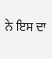ਨੇ ਇਸ ਦਾ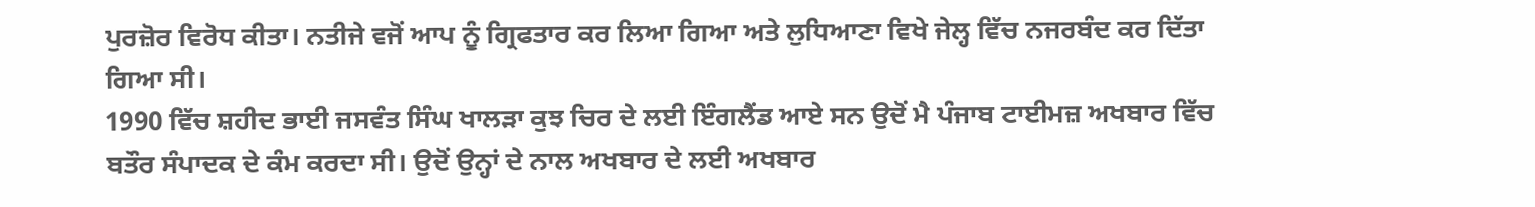ਪੁਰਜ਼ੋਰ ਵਿਰੋਧ ਕੀਤਾ। ਨਤੀਜੇ ਵਜੋਂ ਆਪ ਨੂੰ ਗ੍ਰਿਫਤਾਰ ਕਰ ਲਿਆ ਗਿਆ ਅਤੇ ਲੁਧਿਆਣਾ ਵਿਖੇ ਜੇਲ੍ਹ ਵਿੱਚ ਨਜਰਬੰਦ ਕਰ ਦਿੱਤਾ ਗਿਆ ਸੀ।
1990 ਵਿੱਚ ਸ਼ਹੀਦ ਭਾਈ ਜਸਵੰਤ ਸਿੰਘ ਖਾਲੜਾ ਕੁਝ ਚਿਰ ਦੇ ਲਈ ਇੰਗਲੈਂਡ ਆਏ ਸਨ ਉਦੋਂ ਮੈ ਪੰਜਾਬ ਟਾਈਮਜ਼ ਅਖਬਾਰ ਵਿੱਚ ਬਤੌਰ ਸੰਪਾਦਕ ਦੇ ਕੰਮ ਕਰਦਾ ਸੀ। ਉਦੋਂ ਉਨ੍ਹਾਂ ਦੇ ਨਾਲ ਅਖਬਾਰ ਦੇ ਲਈ ਅਖਬਾਰ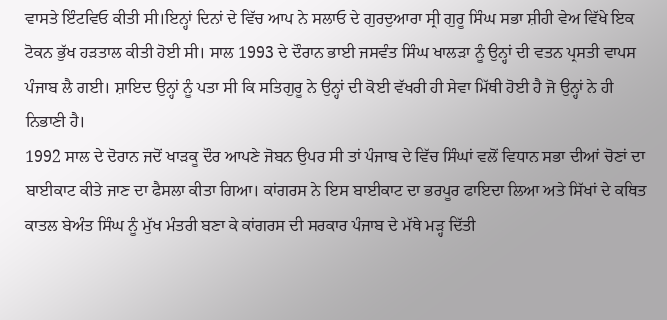ਵਾਸਤੇ ਇੰਟਵਿਓ ਕੀਤੀ ਸੀ।ਇਨ੍ਹਾਂ ਦਿਨਾਂ ਦੇ ਵਿੱਚ ਆਪ ਨੇ ਸਲਾਓ ਦੇ ਗੁਰਦੁਆਰਾ ਸ੍ਰੀ ਗੁਰੂ ਸਿੰਘ ਸਭਾ ਸ਼ੀਹੀ ਵੇਅ ਵਿੱਖੇ ਇਕ ਟੋਕਨ ਭੁੱਖ ਹੜਤਾਲ ਕੀਤੀ ਹੋਈ ਸੀ। ਸਾਲ 1993 ਦੇ ਦੌਰਾਨ ਭਾਈ ਜਸਵੰਤ ਸਿੰਘ ਖਾਲੜਾ ਨੂੰ ਉਨ੍ਹਾਂ ਦੀ ਵਤਨ ਪ੍ਰਸਤੀ ਵਾਪਸ ਪੰਜਾਬ ਲੈ ਗਈ। ਸ਼ਾਇਦ ਉਨ੍ਹਾਂ ਨੂੰ ਪਤਾ ਸੀ ਕਿ ਸਤਿਗੁਰੂ ਨੇ ਉਨ੍ਹਾਂ ਦੀ ਕੋਈ ਵੱਖਰੀ ਹੀ ਸੇਵਾ ਮਿੱਥੀ ਹੋਈ ਹੈ ਜੋ ਉਨ੍ਹਾਂ ਨੇ ਹੀ ਨਿਭਾਣੀ ਹੈ।
1992 ਸਾਲ ਦੇ ਦੋਰਾਨ ਜਦੋਂ ਖਾੜਕੂ ਦੌਰ ਆਪਣੇ ਜੋਬਨ ਉਪਰ ਸੀ ਤਾਂ ਪੰਜਾਬ ਦੇ ਵਿੱਚ ਸਿੰਘਾਂ ਵਲੋਂ ਵਿਧਾਨ ਸਭਾ ਦੀਆਂ ਚੋਣਾਂ ਦਾ ਬਾਈਕਾਟ ਕੀਤੇ ਜਾਣ ਦਾ ਫੈਸਲਾ ਕੀਤਾ ਗਿਆ। ਕਾਂਗਰਸ ਨੇ ਇਸ ਬਾਈਕਾਟ ਦਾ ਭਰਪੂਰ ਫਾਇਦਾ ਲਿਆ ਅਤੇ ਸਿੱਖਾਂ ਦੇ ਕਥਿਤ ਕਾਤਲ ਬੇਅੰਤ ਸਿੰਘ ਨੂੰ ਮੁੱਖ ਮੰਤਰੀ ਬਣਾ ਕੇ ਕਾਂਗਰਸ ਦੀ ਸਰਕਾਰ ਪੰਜਾਬ ਦੇ ਮੱਥੇ ਮੜ੍ਹ ਦਿੱਤੀ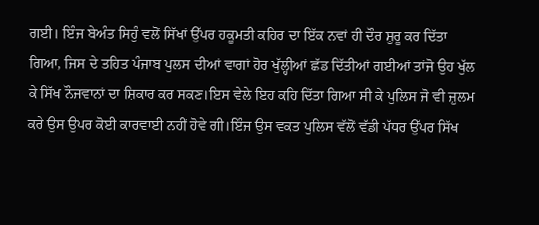ਗਈ। ਇੰਜ ਬੇਅੰਤ ਸਿਹੁੰ ਵਲੋਂ ਸਿੱਖਾਂ ਉੱਪਰ ਹਕੂਮਤੀ ਕਹਿਰ ਦਾ ਇੱਕ ਨਵਾਂ ਹੀ ਦੌਰ ਸ਼ੁਰੂ ਕਰ ਦਿੱਤਾ ਗਿਆ, ਜਿਸ ਦੇ ਤਹਿਤ ਪੰਜਾਬ ਪੁਲਸ ਦੀਆਂ ਵਾਗਾਂ ਹੋਰ ਖੁੱਲ੍ਹੀਆਂ ਛੱਡ ਦਿੱਤੀਆਂ ਗਈਆਂ ਤਾਂਜੋ ਉਹ ਖੁੱਲ ਕੇ ਸਿੱਖ ਨੌਜਵਾਨਾਂ ਦਾ ਸ਼ਿਕਾਰ ਕਰ ਸਕਣ।ਇਸ ਵੇਲੇ ਇਹ ਕਹਿ ਦਿੱਤਾ ਗਿਆ ਸੀ ਕੇ ਪੁਲਿਸ ਜੋ ਵੀ ਜ਼ੁਲਮ ਕਰੇ ਉਸ ਉਪਰ ਕੋਈ ਕਾਰਵਾਈ ਨਹੀਂ ਹੋਵੇ ਗੀ।ਇੰਜ ਉਸ ਵਕਤ ਪੁਲਿਸ ਵੱਲੋਂ ਵੱਡੀ ਪੱਧਰ ਉੱਪਰ ਸਿੱਖ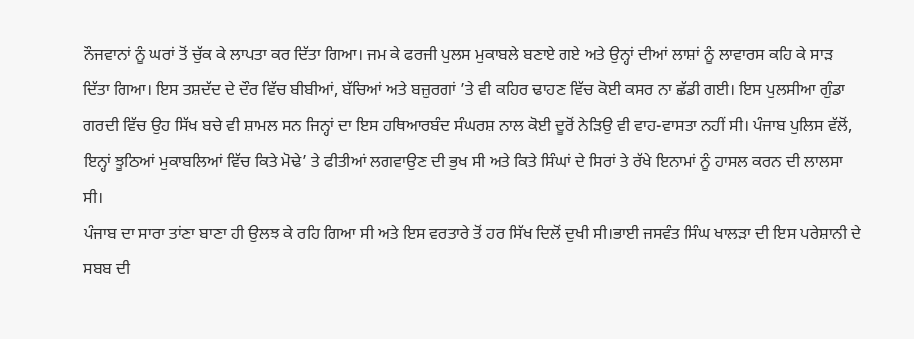ਨੌਜਵਾਨਾਂ ਨੂੰ ਘਰਾਂ ਤੋਂ ਚੁੱਕ ਕੇ ਲਾਪਤਾ ਕਰ ਦਿੱਤਾ ਗਿਆ। ਜਮ ਕੇ ਫਰਜੀ ਪੁਲਸ ਮੁਕਾਬਲੇ ਬਣਾਏ ਗਏ ਅਤੇ ਉਨ੍ਹਾਂ ਦੀਆਂ ਲਾਸ਼ਾਂ ਨੂੰ ਲਾਵਾਰਸ ਕਹਿ ਕੇ ਸਾੜ ਦਿੱਤਾ ਗਿਆ। ਇਸ ਤਸ਼ਦੱਦ ਦੇ ਦੌਰ ਵਿੱਚ ਬੀਬੀਆਂ, ਬੱਚਿਆਂ ਅਤੇ ਬਜ਼ੁਰਗਾਂ ’ਤੇ ਵੀ ਕਹਿਰ ਢਾਹਣ ਵਿੱਚ ਕੋਈ ਕਸਰ ਨਾ ਛੱਡੀ ਗਈ। ਇਸ ਪੁਲਸੀਆ ਗੁੰਡਾ ਗਰਦੀ ਵਿੱਚ ਉਹ ਸਿੱਖ ਬਚੇ ਵੀ ਸ਼ਾਮਲ ਸਨ ਜਿਨ੍ਹਾਂ ਦਾ ਇਸ ਹਥਿਆਰਬੰਦ ਸੰਘਰਸ਼ ਨਾਲ ਕੋਈ ਦੂਰੋਂ ਨੇੜਿਉ ਵੀ ਵਾਹ-ਵਾਸਤਾ ਨਹੀਂ ਸੀ। ਪੰਜਾਬ ਪੁਲਿਸ ਵੱਲੋਂ, ਇਨ੍ਹਾਂ ਝੂਠਿਆਂ ਮੁਕਾਬਲਿਆਂ ਵਿੱਚ ਕਿਤੇ ਮੋਢੇ’ ਤੇ ਫੀਤੀਆਂ ਲਗਵਾਉਣ ਦੀ ਭੁਖ ਸੀ ਅਤੇ ਕਿਤੇ ਸਿੰਘਾਂ ਦੇ ਸਿਰਾਂ ਤੇ ਰੱਖੇ ਇਨਾਮਾਂ ਨੂੰ ਹਾਸਲ ਕਰਨ ਦੀ ਲਾਲਸਾ ਸੀ।
ਪੰਜਾਬ ਦਾ ਸਾਰਾ ਤਾਂਣਾ ਬਾਣਾ ਹੀ ਉਲਝ ਕੇ ਰਹਿ ਗਿਆ ਸੀ ਅਤੇ ਇਸ ਵਰਤਾਰੇ ਤੋਂ ਹਰ ਸਿੱਖ ਦਿਲੋਂ ਦੁਖੀ ਸੀ।ਭਾਈ ਜਸਵੰਤ ਸਿੰਘ ਖਾਲੜਾ ਦੀ ਇਸ ਪਰੇਸ਼ਾਨੀ ਦੇ ਸਬਬ ਦੀ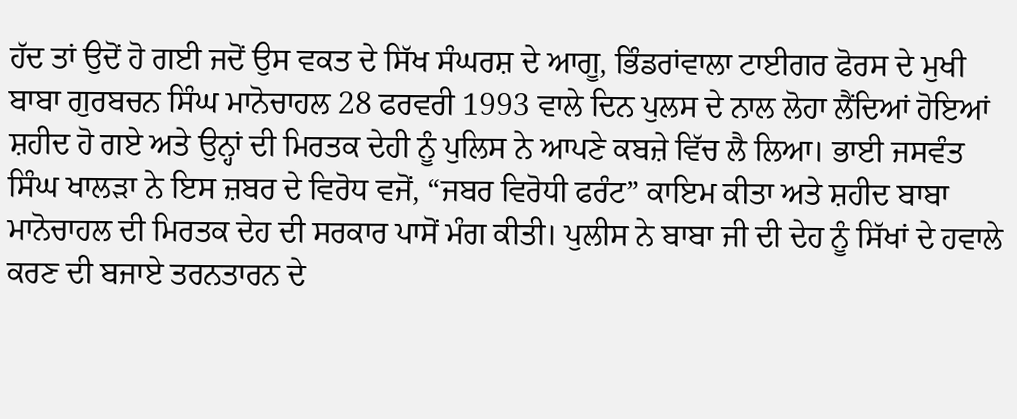ਹੱਦ ਤਾਂ ਉਦੋਂ ਹੋ ਗਈ ਜਦੋਂ ਉਸ ਵਕਤ ਦੇ ਸਿੱਖ ਸੰਘਰਸ਼ ਦੇ ਆਗੂ, ਭਿੰਡਰਾਂਵਾਲਾ ਟਾਈਗਰ ਫੋਰਸ ਦੇ ਮੁਖੀ ਬਾਬਾ ਗੁਰਬਚਨ ਸਿੰਘ ਮਾਨੋਚਾਹਲ 28 ਫਰਵਰੀ 1993 ਵਾਲੇ ਦਿਨ ਪੁਲਸ ਦੇ ਨਾਲ ਲੋਹਾ ਲੈਂਦਿਆਂ ਹੋਇਆਂ ਸ਼ਹੀਦ ਹੋ ਗਏ ਅਤੇ ਉਨ੍ਹਾਂ ਦੀ ਮਿਰਤਕ ਦੇਹੀ ਨੂੰ ਪੁਲਿਸ ਨੇ ਆਪਣੇ ਕਬਜ਼ੇ ਵਿੱਚ ਲੈ ਲਿਆ। ਭਾਈ ਜਸਵੰਤ ਸਿੰਘ ਖਾਲੜਾ ਨੇ ਇਸ ਜ਼ਬਰ ਦੇ ਵਿਰੋਧ ਵਜੋਂ, “ਜਬਰ ਵਿਰੋਧੀ ਫਰੰਟ” ਕਾਇਮ ਕੀਤਾ ਅਤੇ ਸ਼ਹੀਦ ਬਾਬਾ ਮਾਨੋਚਾਹਲ ਦੀ ਮਿਰਤਕ ਦੇਹ ਦੀ ਸਰਕਾਰ ਪਾਸੋਂ ਮੰਗ ਕੀਤੀ। ਪੁਲੀਸ ਨੇ ਬਾਬਾ ਜੀ ਦੀ ਦੇਹ ਨੂੰ ਸਿੱਖਾਂ ਦੇ ਹਵਾਲੇ ਕਰਣ ਦੀ ਬਜਾਏ ਤਰਨਤਾਰਨ ਦੇ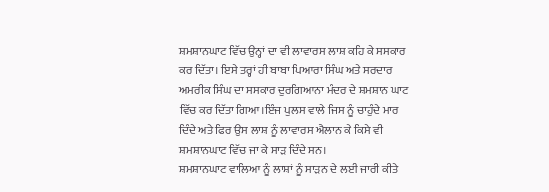ਸ਼ਮਸ਼ਾਨਘਾਟ ਵਿੱਚ ਉਨ੍ਹਾਂ ਦਾ ਵੀ ਲਾਵਾਰਸ ਲਾਸ਼ ਕਹਿ ਕੇ ਸਸਕਾਰ ਕਰ ਦਿੱਤਾ। ਇਸੇ ਤਰ੍ਹਾਂ ਹੀ ਬਾਬਾ ਪਿਆਰਾ ਸਿੰਘ ਅਤੇ ਸਰਦਾਰ ਅਮਰੀਕ ਸਿੰਘ ਦਾ ਸਸਕਾਰ ਦੁਰਗਿਆਨਾ ਮੰਦਰ ਦੇ ਸ਼ਮਸ਼ਾਨ ਘਾਟ ਵਿੱਚ ਕਰ ਦਿੱਤਾ ਗਿਆ।ਇੰਜ ਪੁਲਸ ਵਾਲੇ ਜਿਸ ਨੂੰ ਚਾਹੁੰਦੇ ਮਾਰ ਦਿੰਦੇ ਅਤੇ ਫਿਰ ਉਸ ਲਾਸ਼ ਨੂੰ ਲਾਵਾਰਸ ਐਲਾਨ ਕੇ ਕਿਸੇ ਵੀ ਸ਼ਮਸ਼ਾਨਘਾਟ ਵਿੱਚ ਜਾ ਕੇ ਸਾੜ ਦਿੰਦੇ ਸਨ।
ਸ਼ਮਸ਼ਾਨਘਾਟ ਵਾਲਿਆ ਨੂੰ ਲਾਸ਼ਾਂ ਨੂੰ ਸਾੜਨ ਦੇ ਲਈ ਜਾਰੀ ਕੀਤੇ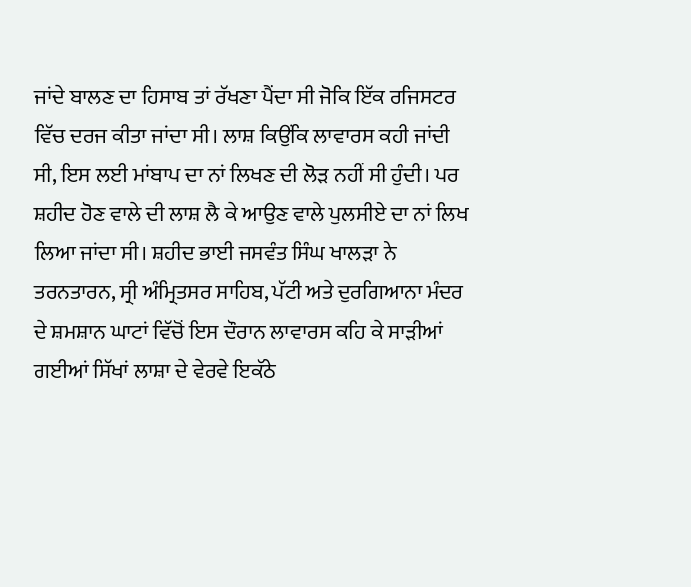ਜਾਂਦੇ ਬਾਲਣ ਦਾ ਹਿਸਾਬ ਤਾਂ ਰੱਖਣਾ ਪੈਂਦਾ ਸੀ ਜੋਕਿ ਇੱਕ ਰਜਿਸਟਰ ਵਿੱਚ ਦਰਜ ਕੀਤਾ ਜਾਂਦਾ ਸੀ। ਲਾਸ਼ ਕਿਉਂਕਿ ਲਾਵਾਰਸ ਕਹੀ ਜਾਂਦੀ ਸੀ, ਇਸ ਲਈ ਮਾਂਬਾਪ ਦਾ ਨਾਂ ਲਿਖਣ ਦੀ ਲੋੜ ਨਹੀਂ ਸੀ ਹੁੰਦੀ। ਪਰ ਸ਼ਹੀਦ ਹੋਣ ਵਾਲੇ ਦੀ ਲਾਸ਼ ਲੈ ਕੇ ਆਉਣ ਵਾਲੇ ਪੁਲਸੀਏ ਦਾ ਨਾਂ ਲਿਖ ਲਿਆ ਜਾਂਦਾ ਸੀ। ਸ਼ਹੀਦ ਭਾਈ ਜਸਵੰਤ ਸਿੰਘ ਖਾਲੜਾ ਨੇ ਤਰਨਤਾਰਨ, ਸ੍ਰੀ ਅੰਮ੍ਰਿਤਸਰ ਸਾਹਿਬ, ਪੱਟੀ ਅਤੇ ਦੁਰਗਿਆਨਾ ਮੰਦਰ ਦੇ ਸ਼ਮਸ਼ਾਨ ਘਾਟਾਂ ਵਿੱਚੋਂ ਇਸ ਦੌਰਾਨ ਲਾਵਾਰਸ ਕਹਿ ਕੇ ਸਾੜੀਆਂ ਗਈਆਂ ਸਿੱਖਾਂ ਲਾਸ਼ਾ ਦੇ ਵੇਰਵੇ ਇਕੱਠੇ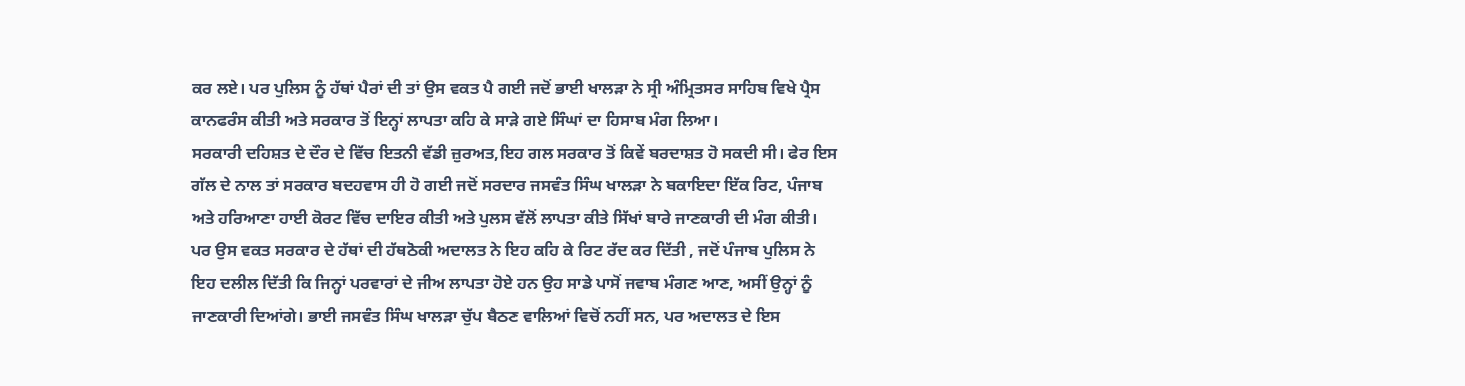ਕਰ ਲਏ। ਪਰ ਪੁਲਿਸ ਨੂੰ ਹੱਥਾਂ ਪੈਰਾਂ ਦੀ ਤਾਂ ਉਸ ਵਕਤ ਪੈ ਗਈ ਜਦੋਂ ਭਾਈ ਖਾਲੜਾ ਨੇ ਸ੍ਰੀ ਅੰਮ੍ਰਿਤਸਰ ਸਾਹਿਬ ਵਿਖੇ ਪ੍ਰੈਸ ਕਾਨਫਰੰਸ ਕੀਤੀ ਅਤੇ ਸਰਕਾਰ ਤੋਂ ਇਨ੍ਹਾਂ ਲਾਪਤਾ ਕਹਿ ਕੇ ਸਾੜੇ ਗਏ ਸਿੰਘਾਂ ਦਾ ਹਿਸਾਬ ਮੰਗ ਲਿਆ।
ਸਰਕਾਰੀ ਦਹਿਸ਼ਤ ਦੇ ਦੌਰ ਦੇ ਵਿੱਚ ਇਤਨੀ ਵੱਡੀ ਜ਼ੁਰਅਤ,ਇਹ ਗਲ ਸਰਕਾਰ ਤੋਂ ਕਿਵੇਂ ਬਰਦਾਸ਼ਤ ਹੋ ਸਕਦੀ ਸੀ। ਫੇਰ ਇਸ ਗੱਲ ਦੇ ਨਾਲ ਤਾਂ ਸਰਕਾਰ ਬਦਹਵਾਸ ਹੀ ਹੋ ਗਈ ਜਦੋਂ ਸਰਦਾਰ ਜਸਵੰਤ ਸਿੰਘ ਖਾਲੜਾ ਨੇ ਬਕਾਇਦਾ ਇੱਕ ਰਿਟ, ਪੰਜਾਬ ਅਤੇ ਹਰਿਆਣਾ ਹਾਈ ਕੋਰਟ ਵਿੱਚ ਦਾਇਰ ਕੀਤੀ ਅਤੇ ਪੁਲਸ ਵੱਲੋਂ ਲਾਪਤਾ ਕੀਤੇ ਸਿੱਖਾਂ ਬਾਰੇ ਜਾਣਕਾਰੀ ਦੀ ਮੰਗ ਕੀਤੀ। ਪਰ ਉਸ ਵਕਤ ਸਰਕਾਰ ਦੇ ਹੱਥਾਂ ਦੀ ਹੱਥਠੋਕੀ ਅਦਾਲਤ ਨੇ ਇਹ ਕਹਿ ਕੇ ਰਿਟ ਰੱਦ ਕਰ ਦਿੱਤੀ , ਜਦੋਂ ਪੰਜਾਬ ਪੁਲਿਸ ਨੇ ਇਹ ਦਲੀਲ ਦਿੱਤੀ ਕਿ ਜਿਨ੍ਹਾਂ ਪਰਵਾਰਾਂ ਦੇ ਜੀਅ ਲਾਪਤਾ ਹੋਏ ਹਨ ਉਹ ਸਾਡੇ ਪਾਸੋਂ ਜਵਾਬ ਮੰਗਣ ਆਣ, ਅਸੀਂ ਉਨ੍ਹਾਂ ਨੂੰ ਜਾਣਕਾਰੀ ਦਿਆਂਗੇ। ਭਾਈ ਜਸਵੰਤ ਸਿੰਘ ਖਾਲੜਾ ਚੁੱਪ ਬੈਠਣ ਵਾਲਿਆਂ ਵਿਚੋਂ ਨਹੀਂ ਸਨ, ਪਰ ਅਦਾਲਤ ਦੇ ਇਸ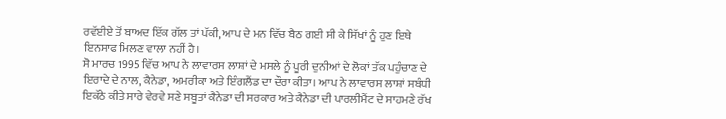ਰਵੱਈਏ ਤੋਂ ਬਾਅਦ ਇੱਕ ਗੱਲ ਤਾਂ ਪੱਕੀ, ਆਪ ਦੇ ਮਨ ਵਿੱਚ ਬੈਠ ਗਈ ਸੀ ਕੇ ਸਿੱਖਾਂ ਨੂੰ ਹੁਣ ਇਥੇ ਇਨਸਾਫ ਮਿਲਣ ਵਾਲਾ ਨਹੀਂ ਹੈ।
ਸੋ ਮਾਰਚ 1995 ਵਿੱਚ ਆਪ ਨੇ ਲਾਵਾਰਸ ਲਾਸ਼ਾਂ ਦੇ ਮਸਲੇ ਨੂੰ ਪੂਰੀ ਦੁਨੀਆਂ ਦੇ ਲੋਕਾਂ ਤੱਕ ਪਹੁੰਚਾਣ ਦੇ ਇਰਾਦੇ ਦੇ ਨਾਲ, ਕੈਨੇਡਾ, ਅਮਰੀਕਾ ਅਤੇ ਇੰਗਲੈਂਡ ਦਾ ਦੌਰਾ ਕੀਤਾ। ਆਪ ਨੇ ਲਾਵਾਰਸ ਲਾਸ਼ਾਂ ਸਬੰਧੀ ਇਕੱਠੇ ਕੀਤੇ ਸਾਰੇ ਵੇਰਵੇ ਸਣੇ ਸਬੂਤਾਂ ਕੈਨੇਡਾ ਦੀ ਸਰਕਾਰ ਅਤੇ ਕੈਨੇਡਾ ਦੀ ਪਾਰਲੀਮੈਂਟ ਦੇ ਸਾਹਮਣੇ ਰੱਖ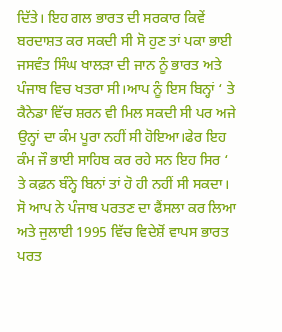ਦਿੱਤੇ। ਇਹ ਗਲ ਭਾਰਤ ਦੀ ਸਰਕਾਰ ਕਿਵੇਂ ਬਰਦਾਸ਼ਤ ਕਰ ਸਕਦੀ ਸੀ ਸੋ ਹੁਣ ਤਾਂ ਪਕਾ ਭਾਈ ਜਸਵੰਤ ਸਿੰਘ ਖਾਲੜਾ ਦੀ ਜਾਨ ਨੂੰ ਭਾਰਤ ਅਤੇ ਪੰਜਾਬ ਵਿਚ ਖਤਰਾ ਸੀ।ਆਪ ਨੂੰ ਇਸ ਬਿਨ੍ਹਾਂ ‘ ਤੇ ਕੈਨੇਡਾ ਵਿੱਚ ਸ਼ਰਨ ਵੀ ਮਿਲ ਸਕਦੀ ਸੀ ਪਰ ਅਜੇ ਉਨ੍ਹਾਂ ਦਾ ਕੰਮ ਪੂਰਾ ਨਹੀਂ ਸੀ ਹੋਇਆ।ਫੇਰ ਇਹ ਕੰਮ ਜੌ ਭਾਈ ਸਾਹਿਬ ਕਰ ਰਹੇ ਸਨ ਇਹ ਸਿਰ ‘ ਤੇ ਕਫ਼ਨ ਬੰਨ੍ਹੇ ਬਿਨਾਂ ਤਾਂ ਹੋ ਹੀ ਨਹੀਂ ਸੀ ਸਕਦਾ। ਸੋ ਆਪ ਨੇ ਪੰਜਾਬ ਪਰਤਣ ਦਾ ਫੈਂਸਲਾ ਕਰ ਲਿਆ ਅਤੇ ਜੁਲਾਈ 1995 ਵਿੱਚ ਵਿਦੇਸ਼ੋਂ ਵਾਪਸ ਭਾਰਤ ਪਰਤ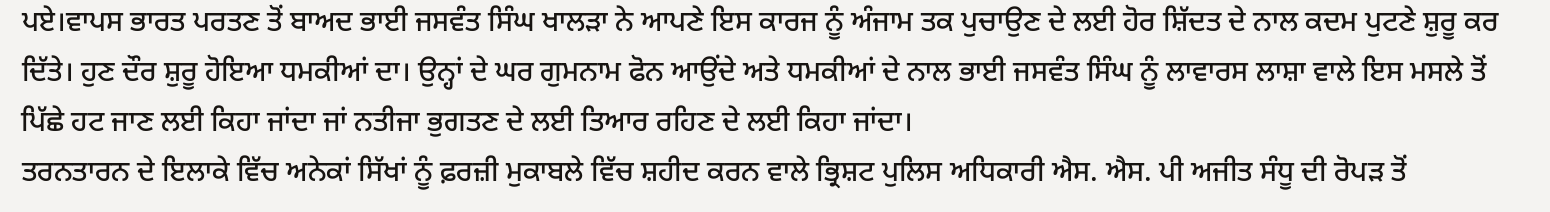ਪਏ।ਵਾਪਸ ਭਾਰਤ ਪਰਤਣ ਤੋਂ ਬਾਅਦ ਭਾਈ ਜਸਵੰਤ ਸਿੰਘ ਖਾਲੜਾ ਨੇ ਆਪਣੇ ਇਸ ਕਾਰਜ ਨੂੰ ਅੰਜਾਮ ਤਕ ਪੁਚਾਉਣ ਦੇ ਲਈ ਹੋਰ ਸ਼ਿੱਦਤ ਦੇ ਨਾਲ ਕਦਮ ਪੁਟਣੇ ਸ਼ੁਰੂ ਕਰ ਦਿੱਤੇ। ਹੁਣ ਦੌਰ ਸ਼ੁਰੂ ਹੋਇਆ ਧਮਕੀਆਂ ਦਾ। ਉਨ੍ਹਾਂ ਦੇ ਘਰ ਗੁਮਨਾਮ ਫੋਨ ਆਉਂਦੇ ਅਤੇ ਧਮਕੀਆਂ ਦੇ ਨਾਲ ਭਾਈ ਜਸਵੰਤ ਸਿੰਘ ਨੂੰ ਲਾਵਾਰਸ ਲਾਸ਼ਾ ਵਾਲੇ ਇਸ ਮਸਲੇ ਤੋਂ ਪਿੱਛੇ ਹਟ ਜਾਣ ਲਈ ਕਿਹਾ ਜਾਂਦਾ ਜਾਂ ਨਤੀਜਾ ਭੁਗਤਣ ਦੇ ਲਈ ਤਿਆਰ ਰਹਿਣ ਦੇ ਲਈ ਕਿਹਾ ਜਾਂਦਾ।
ਤਰਨਤਾਰਨ ਦੇ ਇਲਾਕੇ ਵਿੱਚ ਅਨੇਕਾਂ ਸਿੱਖਾਂ ਨੂੰ ਫ਼ਰਜ਼ੀ ਮੁਕਾਬਲੇ ਵਿੱਚ ਸ਼ਹੀਦ ਕਰਨ ਵਾਲੇ ਭ੍ਰਿਸ਼ਟ ਪੁਲਿਸ ਅਧਿਕਾਰੀ ਐਸ. ਐਸ. ਪੀ ਅਜੀਤ ਸੰਧੂ ਦੀ ਰੋਪੜ ਤੋਂ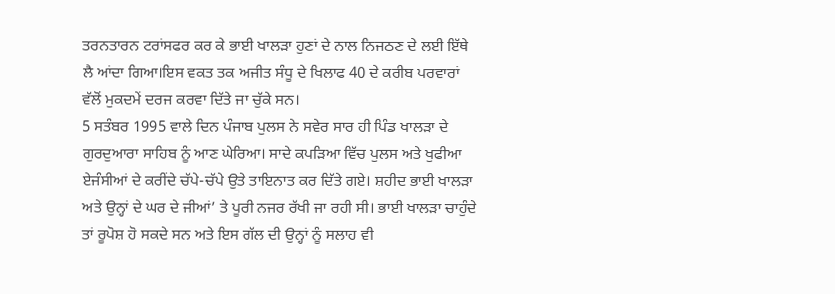ਤਰਨਤਾਰਨ ਟਰਾਂਸਫਰ ਕਰ ਕੇ ਭਾਈ ਖਾਲੜਾ ਹੁਣਾਂ ਦੇ ਨਾਲ ਨਿਜਠਣ ਦੇ ਲਈ ਇੱਥੇ ਲੈ ਆਂਦਾ ਗਿਆ।ਇਸ ਵਕਤ ਤਕ ਅਜੀਤ ਸੰਧੂ ਦੇ ਖਿਲਾਫ 40 ਦੇ ਕਰੀਬ ਪਰਵਾਰਾਂ ਵੱਲੋਂ ਮੁਕਦਮੇਂ ਦਰਜ ਕਰਵਾ ਦਿੱਤੇ ਜਾ ਚੁੱਕੇ ਸਨ।
5 ਸਤੰਬਰ 1995 ਵਾਲੇ ਦਿਨ ਪੰਜਾਬ ਪੁਲਸ ਨੇ ਸਵੇਰ ਸਾਰ ਹੀ ਪਿੰਡ ਖਾਲੜਾ ਦੇ ਗੁਰਦੁਆਰਾ ਸਾਹਿਬ ਨੂੰ ਆਣ ਘੇਰਿਆ। ਸਾਦੇ ਕਪੜਿਆ ਵਿੱਚ ਪੁਲਸ ਅਤੇ ਖੁਫੀਆ ਏਜੰਸੀਆਂ ਦੇ ਕਰੀਂਦੇ ਚੱਪੇ-ਚੱਪੇ ਉਤੇ ਤਾਇਨਾਤ ਕਰ ਦਿੱਤੇ ਗਏ। ਸ਼ਹੀਦ ਭਾਈ ਖਾਲੜਾ ਅਤੇ ਉਨ੍ਹਾਂ ਦੇ ਘਰ ਦੇ ਜੀਆਂ’ ਤੇ ਪੂਰੀ ਨਜਰ ਰੱਖੀ ਜਾ ਰਹੀ ਸੀ। ਭਾਈ ਖਾਲੜਾ ਚਾਹੁੰਦੇ ਤਾਂ ਰੂਪੋਸ਼ ਹੋ ਸਕਦੇ ਸਨ ਅਤੇ ਇਸ ਗੱਲ ਦੀ ਉਨ੍ਹਾਂ ਨੂੰ ਸਲਾਹ ਵੀ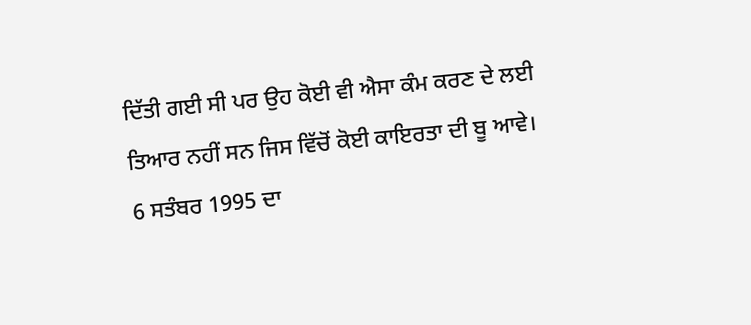ਦਿੱਤੀ ਗਈ ਸੀ ਪਰ ਉਹ ਕੋਈ ਵੀ ਐਸਾ ਕੰਮ ਕਰਣ ਦੇ ਲਈ ਤਿਆਰ ਨਹੀਂ ਸਨ ਜਿਸ ਵਿੱਚੋਂ ਕੋਈ ਕਾਇਰਤਾ ਦੀ ਬੂ ਆਵੇ।
6 ਸਤੰਬਰ 1995 ਦਾ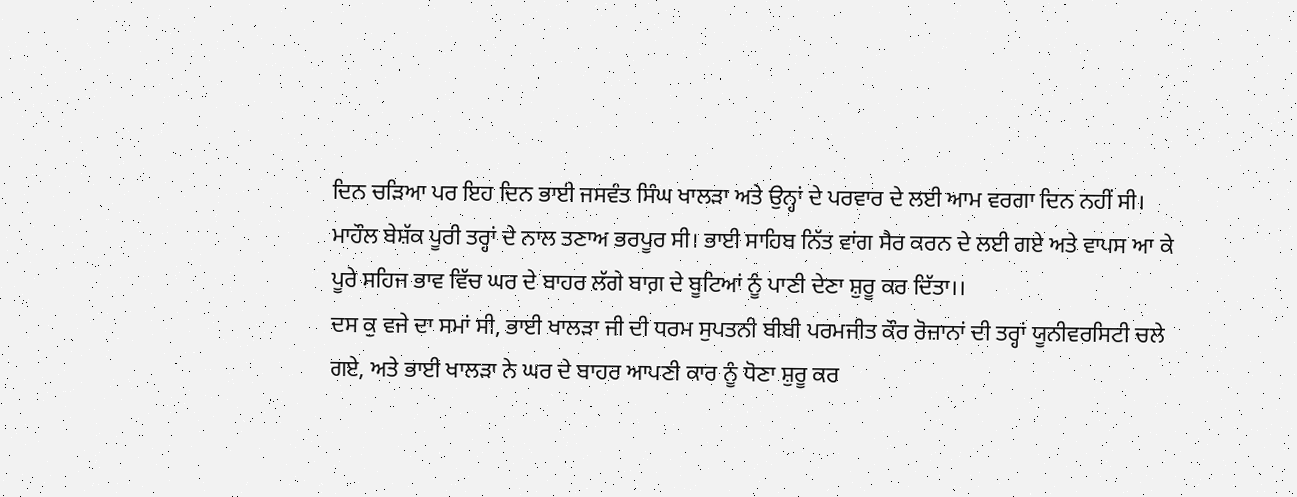ਦਿਨ ਚੜਿਆ ਪਰ ਇਹ ਦਿਨ ਭਾਈ ਜਸਵੰਤ ਸਿੰਘ ਖਾਲੜਾ ਅਤੇ ਉਨ੍ਹਾਂ ਦੇ ਪਰਵਾਰ ਦੇ ਲਈ ਆਮ ਵਰਗਾ ਦਿਨ ਨਹੀਂ ਸੀ। ਮਾਹੌਲ ਬੇਸ਼ੱਕ ਪੂਰੀ ਤਰ੍ਹਾਂ ਦੇ ਨਾਲ ਤਣਾਅ ਭਰਪੂਰ ਸੀ। ਭਾਈ ਸਾਹਿਬ ਨਿੱਤ ਵਾਂਗ ਸੈਰ ਕਰਨ ਦੇ ਲਈ ਗਏ ਅਤੇ ਵਾਪਸ ਆ ਕੇ ਪੂਰੇ ਸਹਿਜ ਭਾਵ ਵਿੱਚ ਘਰ ਦੇ ਬਾਹਰ ਲੱਗੇ ਬਾਗ਼ ਦੇ ਬੂਟਿਆਂ ਨੂੰ ਪਾਣੀ ਦੇਣਾ ਸ਼ੁਰੂ ਕਰ ਦਿੱਤਾ।।
ਦਸ ਕੁ ਵਜੇ ਦਾ ਸਮਾਂ ਸੀ, ਭਾਈ ਖਾਲੜਾ ਜੀ ਦੀ ਧਰਮ ਸੁਪਤਨੀ ਬੀਬੀ ਪਰਮਜੀਤ ਕੌਰ ਰੋਜ਼ਾਨਾਂ ਦੀ ਤਰ੍ਹਾਂ ਯੂਨੀਵਰਸਿਟੀ ਚਲੇ ਗਏ, ਅਤੇ ਭਾਈ ਖਾਲੜਾ ਨੇ ਘਰ ਦੇ ਬਾਹਰ ਆਪਣੀ ਕਾਰ ਨੂੰ ਧੋਣਾ ਸ਼ੁਰੂ ਕਰ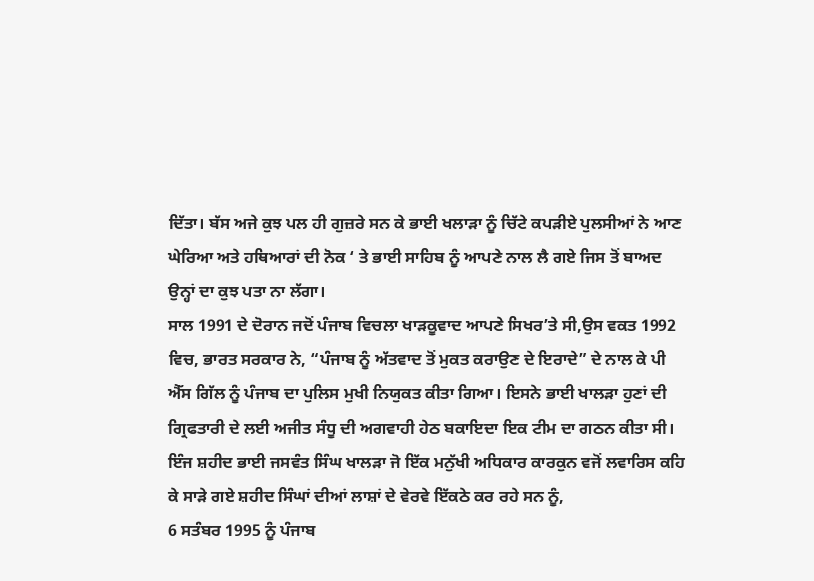ਦਿੱਤਾ। ਬੱਸ ਅਜੇ ਕੁਝ ਪਲ ਹੀ ਗੁਜ਼ਰੇ ਸਨ ਕੇ ਭਾਈ ਖਲਾੜਾ ਨੂੰ ਚਿੱਟੇ ਕਪੜੀਏ ਪੁਲਸੀਆਂ ਨੇ ਆਣ ਘੇਰਿਆ ਅਤੇ ਹਥਿਆਰਾਂ ਦੀ ਨੋਕ ‘ ਤੇ ਭਾਈ ਸਾਹਿਬ ਨੂੰ ਆਪਣੇ ਨਾਲ ਲੈ ਗਏ ਜਿਸ ਤੋਂ ਬਾਅਦ ਉਨ੍ਹਾਂ ਦਾ ਕੁਝ ਪਤਾ ਨਾ ਲੱਗਾ।
ਸਾਲ 1991 ਦੇ ਦੋਰਾਨ ਜਦੋਂ ਪੰਜਾਬ ਵਿਚਲਾ ਖਾੜਕੂਵਾਦ ਆਪਣੇ ਸਿਖਰ’ਤੇ ਸੀ,ਉਸ ਵਕਤ 1992 ਵਿਚ, ਭਾਰਤ ਸਰਕਾਰ ਨੇ, “ਪੰਜਾਬ ਨੂੰ ਅੱਤਵਾਦ ਤੋਂ ਮੁਕਤ ਕਰਾਉਣ ਦੇ ਇਰਾਦੇ” ਦੇ ਨਾਲ ਕੇ ਪੀ ਐੱਸ ਗਿੱਲ ਨੂੰ ਪੰਜਾਬ ਦਾ ਪੁਲਿਸ ਮੁਖੀ ਨਿਯੁਕਤ ਕੀਤਾ ਗਿਆ। ਇਸਨੇ ਭਾਈ ਖਾਲੜਾ ਹੁਣਾਂ ਦੀ ਗ੍ਰਿਫਤਾਰੀ ਦੇ ਲਈ ਅਜੀਤ ਸੰਧੂ ਦੀ ਅਗਵਾਹੀ ਹੇਠ ਬਕਾਇਦਾ ਇਕ ਟੀਮ ਦਾ ਗਠਨ ਕੀਤਾ ਸੀ।
ਇੰਜ ਸ਼ਹੀਦ ਭਾਈ ਜਸਵੰਤ ਸਿੰਘ ਖਾਲੜਾ ਜੋ ਇੱਕ ਮਨੁੱਖੀ ਅਧਿਕਾਰ ਕਾਰਕੁਨ ਵਜੋਂ ਲਵਾਰਿਸ ਕਹਿ ਕੇ ਸਾੜੇ ਗਏ ਸ਼ਹੀਦ ਸਿੰਘਾਂ ਦੀਆਂ ਲਾਸ਼ਾਂ ਦੇ ਵੇਰਵੇ ਇੱਕਠੇ ਕਰ ਰਹੇ ਸਨ ਨੂੰ,
6 ਸਤੰਬਰ 1995 ਨੂੰ ਪੰਜਾਬ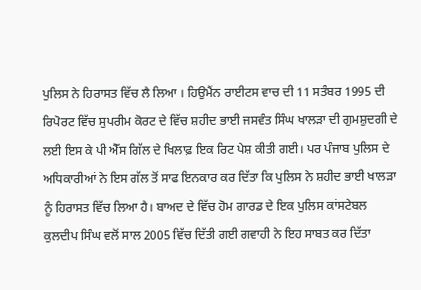ਪੁਲਿਸ ਨੇ ਹਿਰਾਸਤ ਵਿੱਚ ਲੈ ਲਿਆ । ਹਿਉਮੈਂਨ ਰਾਈਟਸ ਵਾਚ ਦੀ 11 ਸਤੰਬਰ 1995 ਦੀ ਰਿਪੋਰਟ ਵਿੱਚ ਸੁਪਰੀਮ ਕੋਰਟ ਦੇ ਵਿੱਚ ਸ਼ਹੀਦ ਭਾਈ ਜਸਵੰਤ ਸਿੰਘ ਖਾਲੜਾ ਦੀ ਗੁਮਸ਼ੁਦਗੀ ਦੇ ਲਈ ਇਸ ਕੇ ਪੀ ਐੱਸ ਗਿੱਲ ਦੇ ਖਿਲਾਫ਼ ਇਕ ਰਿਟ ਪੇਸ਼ ਕੀਤੀ ਗਈ। ਪਰ ਪੰਜਾਬ ਪੁਲਿਸ ਦੇ ਅਧਿਕਾਰੀਆਂ ਨੇ ਇਸ ਗੱਲ ਤੋਂ ਸਾਫ ਇਨਕਾਰ ਕਰ ਦਿੱਤਾ ਕਿ ਪੁਲਿਸ ਨੇ ਸ਼ਹੀਦ ਭਾਈ ਖਾਲੜਾ ਨੂੰ ਹਿਰਾਸਤ ਵਿੱਚ ਲਿਆ ਹੈ। ਬਾਅਦ ਦੇ ਵਿੱਚ ਹੋਮ ਗਾਰਡ ਦੇ ਇਕ ਪੁਲਿਸ ਕਾਂਸਟੇਬਲ ਕੁਲਦੀਪ ਸਿੰਘ ਵਲੋਂ ਸਾਲ 2005 ਵਿੱਚ ਦਿੱਤੀ ਗਈ ਗਵਾਹੀ ਨੇ ਇਹ ਸਾਬਤ ਕਰ ਦਿੱਤਾ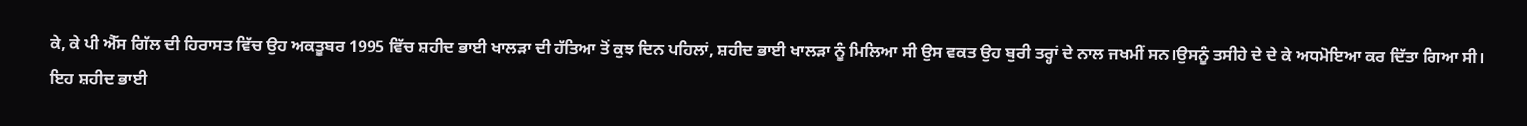ਕੇ, ਕੇ ਪੀ ਐੱਸ ਗਿੱਲ ਦੀ ਹਿਰਾਸਤ ਵਿੱਚ ਉਹ ਅਕਤੂਬਰ 1995 ਵਿੱਚ ਸ਼ਹੀਦ ਭਾਈ ਖਾਲੜਾ ਦੀ ਹੱਤਿਆ ਤੋਂ ਕੁਝ ਦਿਨ ਪਹਿਲਾਂ, ਸ਼ਹੀਦ ਭਾਈ ਖਾਲੜਾ ਨੂੰ ਮਿਲਿਆ ਸੀ ਉਸ ਵਕਤ ਉਹ ਬੁਰੀ ਤਰ੍ਹਾਂ ਦੇ ਨਾਲ ਜਖਮੀਂ ਸਨ।ਉਸਨੂੰ ਤਸੀਹੇ ਦੇ ਦੇ ਕੇ ਅਧਮੋਇਆ ਕਰ ਦਿੱਤਾ ਗਿਆ ਸੀ।
ਇਹ ਸ਼ਹੀਦ ਭਾਈ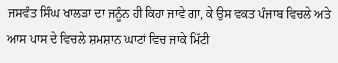ਜਸਵੰਤ ਸਿੰਘ ਖਾਲੜਾ ਦਾ ਜਨੂੰਨ ਹੀ ਕਿਹਾ ਜਾਵੇ ਗਾ, ਕੇ ਉਸ ਵਕਤ ਪੰਜਾਬ ਵਿਚਲੇ ਅਤੇ ਆਸ ਪਾਸ ਦੇ ਵਿਚਲੇ ਸ਼ਮਸ਼ਾਨ ਘਾਟਾਂ ਵਿਚ ਜਾਕੇ ਮਿੱਟੀ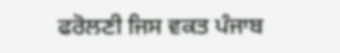ਫਰੋਲਣੀ ਜਿਸ ਵਕਤ ਪੰਜਾਬ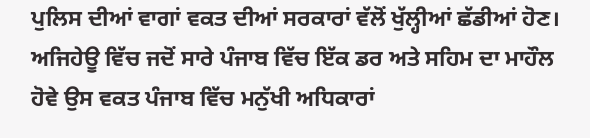ਪੁਲਿਸ ਦੀਆਂ ਵਾਗਾਂ ਵਕਤ ਦੀਆਂ ਸਰਕਾਰਾਂ ਵੱਲੋਂ ਖੁੱਲ੍ਹੀਆਂ ਛੱਡੀਆਂ ਹੋਣ। ਅਜਿਹੇਊ ਵਿੱਚ ਜਦੋਂ ਸਾਰੇ ਪੰਜਾਬ ਵਿੱਚ ਇੱਕ ਡਰ ਅਤੇ ਸਹਿਮ ਦਾ ਮਾਹੌਲ ਹੋਵੇ ਉਸ ਵਕਤ ਪੰਜਾਬ ਵਿੱਚ ਮਨੁੱਖੀ ਅਧਿਕਾਰਾਂ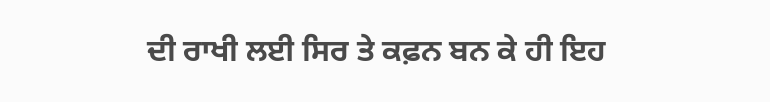ਦੀ ਰਾਖੀ ਲਈ ਸਿਰ ਤੇ ਕਫ਼ਨ ਬਨ ਕੇ ਹੀ ਇਹ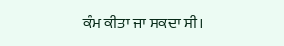ਕੰਮ ਕੀਤਾ ਜਾ ਸਕਦਾ ਸੀ।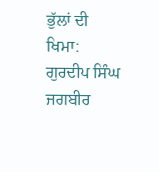ਭੁੱਲਾਂ ਦੀ ਖਿਮਾ:
ਗੁਰਦੀਪ ਸਿੰਘ ਜਗਬੀਰ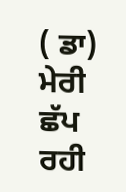( ਡਾ)
ਮੇਰੀ ਛੱਪ ਰਹੀ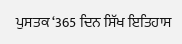ਪੁਸਤਕ ‘365 ਦਿਨ ਸਿੱਖ ਇਤਿਹਾਸ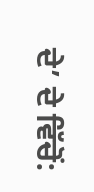ਦੇ’ ਦੇ ਵਿੱਚੋਂ: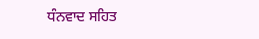ਧੰਨਵਾਦ ਸਹਿਤ